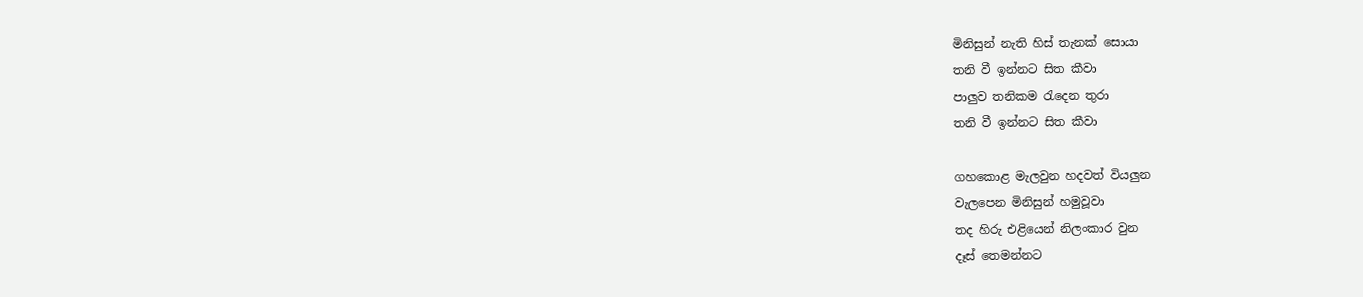මිනිසුන් නැති හිස් තැනක් සොයා
තනි වී ඉන්නට සිත කීවා
පාලුව තනිකම ‍රැදෙන තුරා
තනි වී ඉන්නට සිත කීවා

ගහකොළ මැලවුන හදවත් වියලුන
වැලපෙන මිනිසුන් හමුවූවා
තද හිරු එළියෙන් නිලංකාර වුන
දෑස් තෙමන්නට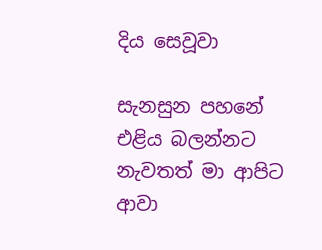දිය සෙවූවා

සැනසුන පහනේ එළිය බලන්නට
නැවතත් මා ආපිට ආවා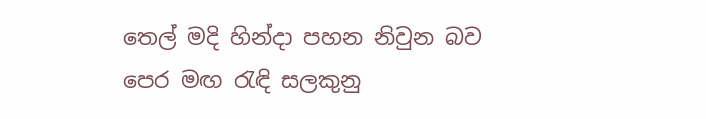තෙල් මදි හින්දා පහන නිවුන බව
පෙර මඟ ‍රැඳි සලකුනු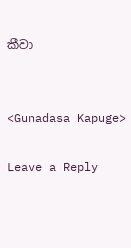කීවා


<Gunadasa Kapuge>

Leave a Reply